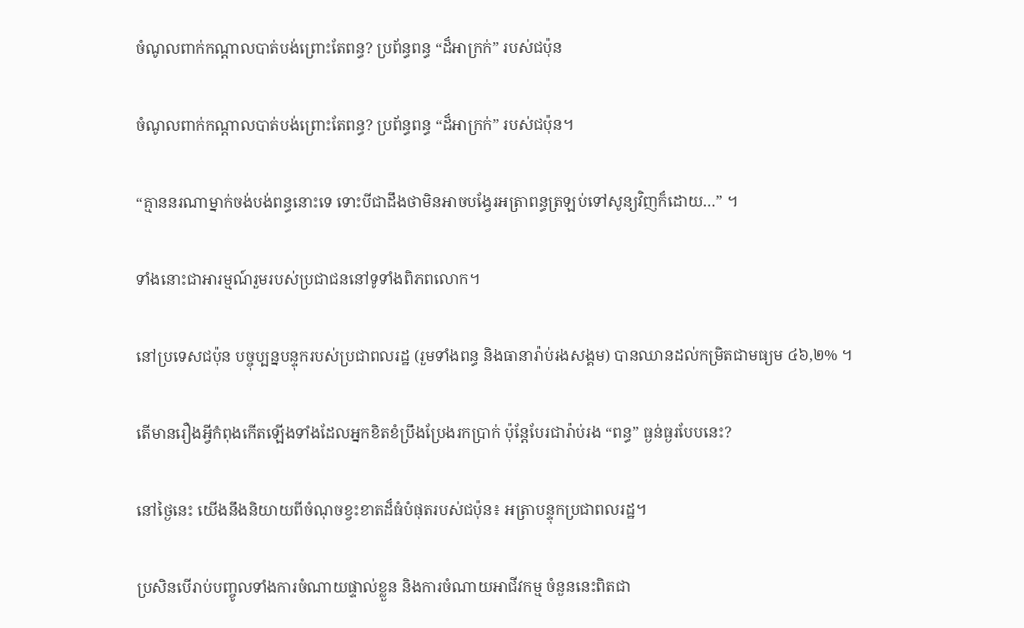ចំណូលពាក់កណ្តាលបាត់បង់ព្រោះតែពន្ធ? ប្រព័ន្ធពន្ធ “ដ៏អាក្រក់” របស់ជប៉ុន

ចំណូលពាក់កណ្តាលបាត់បង់ព្រោះតែពន្ធ? ប្រព័ន្ធពន្ធ “ដ៏អាក្រក់” របស់ជប៉ុន។

“គ្មាននរណាម្នាក់ចង់បង់ពន្ធនោះទេ ទោះបីជាដឹងថាមិនអាចបង្វែរអត្រាពន្ធត្រឡប់ទៅសូន្យវិញក៏ដោយ…” ។

ទាំងនោះជាអារម្មណ៍រួមរបស់ប្រជាជននៅទូទាំងពិភពលោក។

នៅប្រទេសជប៉ុន បច្ចុប្បន្នបន្ទុករបស់ប្រជាពលរដ្ឋ (រួមទាំងពន្ធ និងធានារ៉ាប់រងសង្គម) បានឈានដល់កម្រិតជាមធ្យម ៤៦,២% ។

តើមានរឿងអ្វីកំពុងកើតឡើងទាំងដែលអ្នកខិតខំប្រឹងប្រែងរកប្រាក់ ប៉ុន្តែបែរជារ៉ាប់រង “ពន្ធ” ធ្ងន់ធ្ងរបែបនេះ?

នៅថ្ងៃនេះ យើងនឹងនិយាយពីចំណុចខ្វះខាតដ៏ធំបំផុតរបស់ជប៉ុន៖ អត្រាបន្ទុកប្រជាពលរដ្ឋ។

ប្រសិនបើរាប់បញ្ចូលទាំងការចំណាយផ្ទាល់ខ្លួន និងការចំណាយអាជីវកម្ម ចំនួននេះពិតជា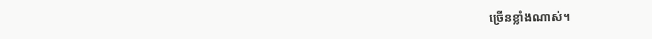ច្រើនខ្លាំងណាស់។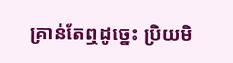គ្រាន់តែឮដូច្នេះ ប្រិយមិ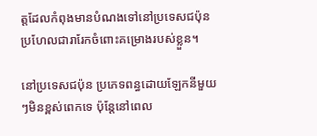ត្តដែលកំពុងមានបំណងទៅនៅប្រទេសជប៉ុន ប្រហែលជារារែកចំពោះគម្រោងរបស់ខ្លួន។

នៅប្រទេសជប៉ុន ប្រភេទពន្ធដោយឡែកនីមួយៗមិនខ្ពស់ពេកទេ ប៉ុន្តែនៅពេល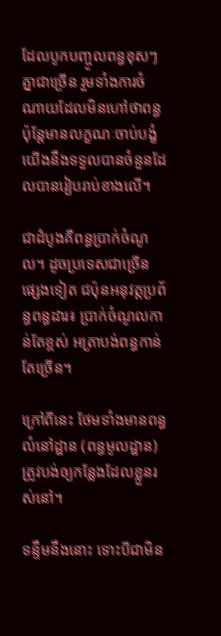ដែលបូកបញ្ចូលពន្ធខុសៗគ្នាជាច្រើន រួមទាំងការចំណាយដែលមិនហៅថាពន្ធ ប៉ុន្តែមានលក្ខណៈចាប់បង្ខំ យើងនឹងទទួលបានចំនួនដែលបានរៀបរាប់ខាងលើ។

ជាដំបូងគឺពន្ធប្រាក់ចំណូល។ ដូចប្រទេសជាច្រើនផ្សេងទៀត ជប៉ុនអនុវត្តប្រព័ន្ធពន្ធដារ៖ ប្រាក់ចំណូលកាន់តែខ្ពស់ អត្រាបង់ពន្ធកាន់តែច្រើន។

ក្រៅពីនេះ ថែមទាំងមានពន្ធលំនៅដ្ឋាន (ពន្ធមូលដ្ឋាន) ត្រូវបង់ឲ្យកន្លែងដែលខ្លួនរស់នៅ។

ទន្ទឹមនឹងនោះ ទោះបីជាមិន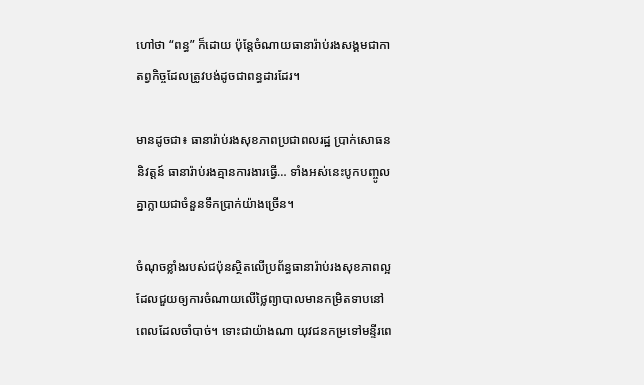ហៅថា “ពន្ធ” ក៏ដោយ ប៉ុន្តែចំណាយធានារ៉ាប់រងសង្គមជាកាតព្វកិច្ចដែលត្រូវបង់ដូចជាពន្ធដារដែរ។

មានដូចជា៖ ធានារ៉ាប់រងសុខភាពប្រជាពលរដ្ឋ ប្រាក់សោធននិវត្តន៍ ធានារ៉ាប់រងគ្មានការងារធ្វើ… ទាំងអស់នេះបូកបញ្ចូលគ្នាក្លាយជាចំនួនទឹកប្រាក់យ៉ាងច្រើន។

ចំណុចខ្លាំងរបស់ជប៉ុនស្ថិតលើប្រព័ន្ធធានារ៉ាប់រងសុខភាពល្អ ដែលជួយឲ្យការចំណាយលើថ្លៃព្យាបាលមានកម្រិតទាបនៅពេលដែលចាំបាច់។ ទោះជាយ៉ាងណា យុវជនកម្រទៅមន្ទីរពេ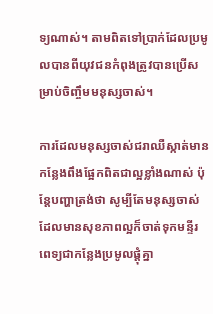ទ្យណាស់។ តាមពិតទៅប្រាក់ដែលប្រមូលបានពីយុវជនកំពុងត្រូវបានប្រើសម្រាប់ចិញ្ចឹមមនុស្សចាស់។

ការដែលមនុស្សចាស់ជរាឈឺស្កាត់មានកន្លែងពឹងផ្អែកពិតជាល្អខ្លាំងណាស់ ប៉ុន្តែបញ្ហាត្រង់ថា សូម្បីតែមនុស្សចាស់ដែលមានសុខភាពល្អក៏ចាត់ទុកមន្ទីរពេទ្យជាកន្លែងប្រមូលផ្តុំគ្នា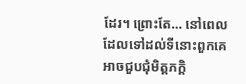ដែរ។ ព្រោះតែ… នៅពេលដែលទៅដល់ទីនោះពួកគេអាចជួបជុំមិត្តភក្តិ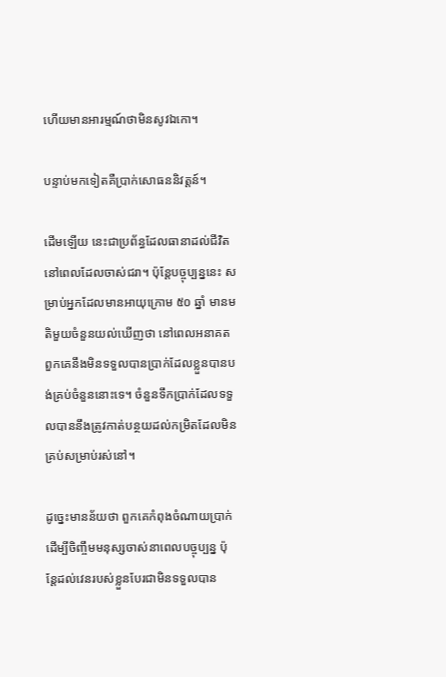ហើយមានអារម្មណ៍ថាមិនសូវឯកោ។

បន្ទាប់មកទៀតគឺប្រាក់សោធននិវត្តន៍។

ដើមឡើយ នេះជាប្រព័ន្ធដែលធានាដល់ជីវិតនៅពេលដែលចាស់ជរា។ ប៉ុន្តែបច្ចុប្បន្ននេះ សម្រាប់អ្នកដែលមានអាយុក្រោម ៥០ ឆ្នាំ មានមតិមួយចំនួនយល់ឃើញថា នៅពេលអនាគតពួកគេនឹងមិនទទួលបានប្រាក់ដែលខ្លួនបានបង់គ្រប់ចំនួននោះទេ។ ចំនួនទឹកប្រាក់ដែលទទួលបាននឹងត្រូវកាត់បន្ថយដល់កម្រិតដែលមិនគ្រប់សម្រាប់រស់នៅ។

ដូច្នេះមានន័យថា ពួកគេកំពុងចំណាយប្រាក់ដើម្បីចិញ្ចឹមមនុស្សចាស់នាពេលបច្ចុប្បន្ន ប៉ុន្តែដល់វេនរបស់ខ្លួនបែរជាមិនទទួលបាន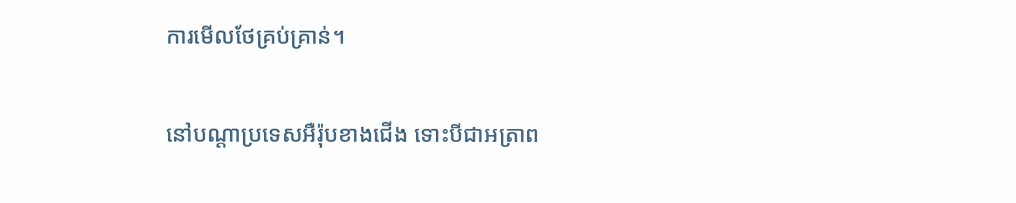ការមើលថែគ្រប់គ្រាន់។

នៅបណ្តាប្រទេសអឺរ៉ុបខាងជើង ទោះបីជាអត្រាព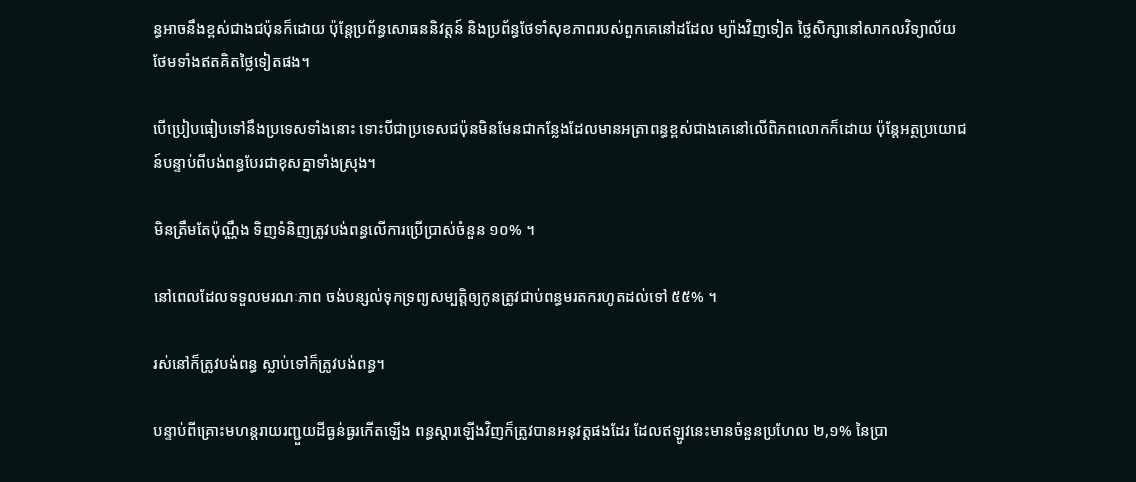ន្ធអាចនឹងខ្ពស់ជាងជប៉ុនក៏ដោយ ប៉ុន្តែប្រព័ន្ធសោធននិវត្តន៍ និងប្រព័ន្ធថែទាំសុខភាពរបស់ពួកគេនៅដដែល ម្យ៉ាងវិញទៀត ថ្លៃសិក្សានៅសាកលវិទ្យាល័យថែមទាំងឥតគិតថ្លៃទៀតផង។

បើប្រៀបធៀបទៅនឹងប្រទេសទាំងនោះ ទោះបីជាប្រទេសជប៉ុនមិនមែនជាកន្លែងដែលមានអត្រាពន្ធខ្ពស់ជាងគេនៅលើពិភពលោកក៏ដោយ ប៉ុន្តែអត្ថប្រយោជន៍បន្ទាប់ពីបង់ពន្ធបែរជាខុសគ្នាទាំងស្រុង។

មិនត្រឹមតែប៉ុណ្ណឹង ទិញទំនិញត្រូវបង់ពន្ធលើការប្រើប្រាស់ចំនួន ១០% ។

នៅពេលដែលទទួលមរណៈភាព ចង់បន្សល់ទុកទ្រព្យសម្បត្តិឲ្យកូនត្រូវជាប់ពន្ធមរតករហូតដល់ទៅ ៥៥% ។

រស់នៅក៏ត្រូវបង់ពន្ធ ស្លាប់ទៅក៏ត្រូវបង់ពន្ធ។

បន្ទាប់ពីគ្រោះមហន្តរាយរញ្ជួយដីធ្ងន់ធ្ងរកើតឡើង ពន្ធស្តារឡើងវិញក៏ត្រូវបានអនុវត្តផងដែរ ដែលឥឡូវនេះមានចំនួនប្រហែល ២,១% នៃប្រា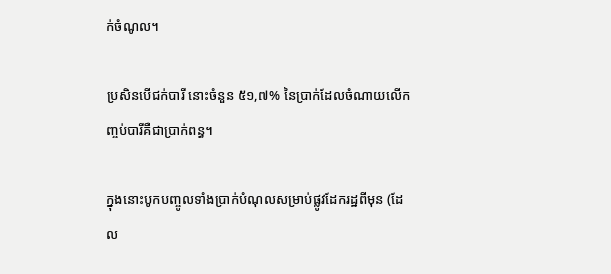ក់ចំណូល។

ប្រសិនបើជក់បារី នោះចំនួន ៥១,៧% នៃប្រាក់ដែលចំណាយលើកញ្ចប់បារីគឺជាប្រាក់ពន្ធ។

ក្នុងនោះបូកបញ្ចូលទាំងប្រាក់បំណុលសម្រាប់ផ្លូវដែករដ្ឋពីមុន (ដែល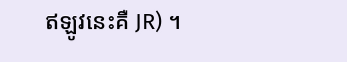ឥឡូវនេះគឺ JR) ។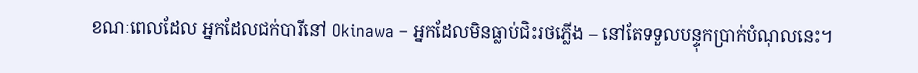ខណៈពេលដែល អ្នកដែលជក់បារីនៅ Okinawa – អ្នកដែលមិនធ្លាប់ជិះរថភ្លើង – នៅតែទទួលបន្ទុកប្រាក់បំណុលនេះ។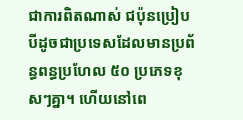ជាការពិតណាស់ ជប៉ុនប្រៀបបីដូចជាប្រទេសដែលមានប្រព័ន្ធពន្ធប្រហែល ៥០ ប្រភេទខុសៗគ្នា។ ហើយនៅពេ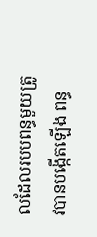លដែលរបបពន្ធមួយត្រូវបានបង្កើតឡើង ពន្ធ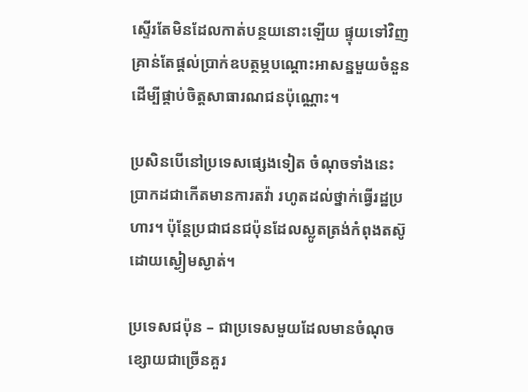ស្ទើរតែមិនដែលកាត់បន្ថយនោះឡើយ ផ្ទុយទៅវិញ គ្រាន់តែផ្តល់ប្រាក់ឧបត្ថម្ភបណ្ដោះអាសន្នមួយចំនួនដើម្បីផ្គាប់ចិត្តសាធារណជនប៉ុណ្ណោះ។

ប្រសិនបើនៅប្រទេសផ្សេងទៀត ចំណុចទាំងនេះប្រាកដជាកើតមានការតវ៉ា រហូតដល់ថ្នាក់ធ្វើរដ្ឋប្រហារ។ ប៉ុន្តែប្រជាជនជប៉ុនដែលស្លូតត្រង់កំពុងតស៊ូដោយស្ងៀមស្ងាត់។

ប្រទេសជប៉ុន – ជាប្រទេសមួយដែលមានចំណុចខ្សោយជាច្រើនគួរ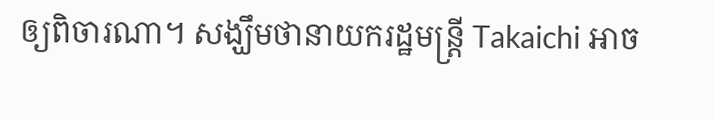ឲ្យពិចារណា។ សង្ឃឹមថានាយករដ្ឋមន្ត្រី Takaichi អាច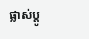ផ្លាស់ប្តូ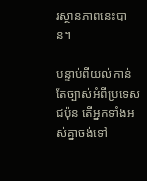រស្ថានភាពនេះបាន។

បន្ទាប់ពីយល់កាន់តែច្បាស់អំពីប្រទេសជប៉ុន តើអ្នកទាំងអស់គ្នាចង់ទៅ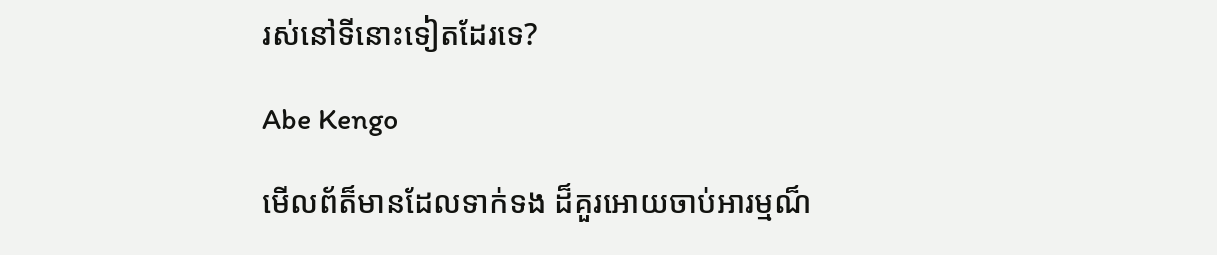រស់នៅទីនោះទៀតដែរទេ?

Abe Kengo

មើលព័ត៏មានដែលទាក់ទង ដ៏គួរអោយចាប់អារម្មណ៏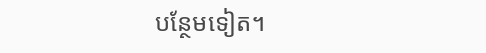បន្ថែមទៀត។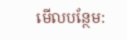មើលបន្ថែម: